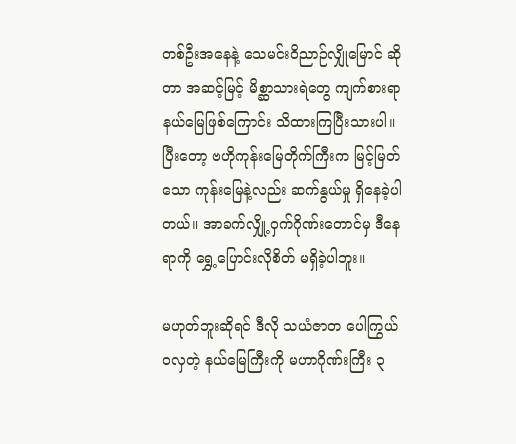တစ်ဦးအနေနဲ့ သေမင်းဝိညာဉ်လျှိုမြောင် ဆိုတာ အဆင့်မြင့် မိစ္ဆာသားရဲတွေ ကျက်စားရာ နယ်မြေဖြစ်ကြောင်း သိထားကြပြီးသားပါ။ ပြီးတော့ ဗဟိုကုန်းမြေတိုက်ကြီးက မြင့်မြတ်သော ကုန်းမြေနဲ့လည်း ဆက်နွယ်မှု ရှိနေခဲ့ပါတယ်။ အာခက်လျှို့ဝှက်ဂိုဏ်းတောင်မှ ဒီနေရာကို ရွှေ့ပြောင်းလိုစိတ် မရှိခဲ့ပါဘူး။

မဟုတ်ဘူးဆိုရင် ဒီလို သယံဇာတ ပေါကြွယ်၀လှတဲ့ နယ်မြေကြီးကို မဟာဂိုဏ်းကြီး ၃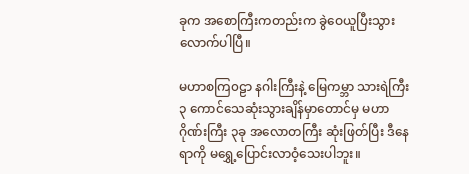ခုက အစောကြီးကတည်းက ခွဲဝေယူပြီးသွားလောက်ပါပြီ။

မဟာစကြ၀ဠာ နဂါးကြီးနဲ့ မြေကမ္ဘာ သားရဲကြီး ၃ ကောင်သေဆုံးသွားချိန်မှာတောင်မှ မဟာဂိုဏ်းကြီး ၃ခု အလောတကြီး ဆုံးဖြတ်ပြီး ဒီနေရာကို မရွှေ့ပြောင်းလာဝံ့သေးပါဘူး။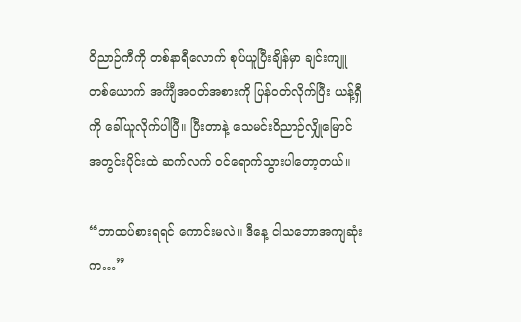ဝိညာဉ်ကီကို တစ်နာရီလောက် စုပ်ယူပြီးချိန်မှာ ချင်းကျူတစ်ယောက် အင်္ကျီအဝတ်အစားကို ပြန်ဝတ်လိုက်ပြီး ယန့်ရှီကို ခေါ်ယူလိုက်ပါပြီ။ ပြီးတာနဲ့ သေမင်းဝိညာဉ်လျှိုမြောင် အတွင်းပိုင်းထဲ ဆက်လက် ဝင်ရောက်သွားပါတော့တယ်။

“ဘာထပ်စားရရင် ကောင်းမလဲ။ ဒီနေ့ ငါသဘောအကျဆုံးက…”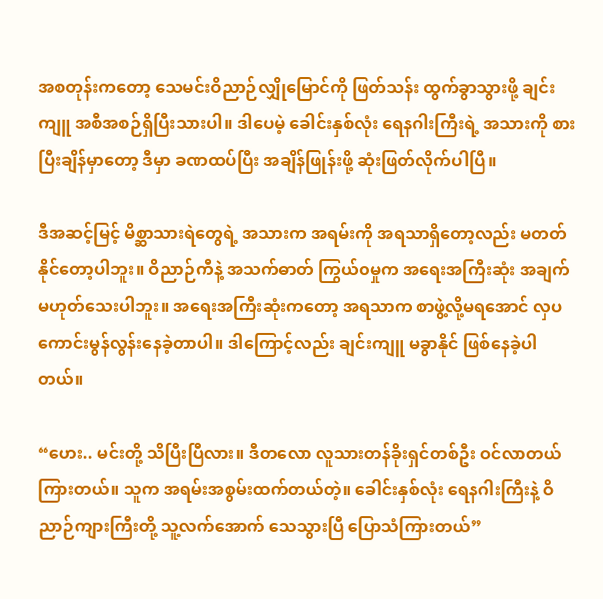အစတုန်းကတော့ သေမင်းဝိညာဉ်လျှိုမြောင်ကို ဖြတ်သန်း ထွက်ခွာသွားဖို့ ချင်းကျူ အစီအစဉ်ရှိပြီးသားပါ။ ဒါပေမဲ့ ခေါင်းနှစ်လုံး ရေနဂါးကြီးရဲ့ အသားကို စားပြီးချိန်မှာတော့ ဒီမှာ ခဏထပ်ပြီး အချိန်ဖြုန်းဖို့ ဆုံးဖြတ်လိုက်ပါပြီ။

ဒီအဆင့်မြင့် မိစ္ဆာသားရဲတွေရဲ့ အသားက အရမ်းကို အရသာရှိတော့လည်း မတတ်နိုင်တော့ပါဘူး။ ဝိညာဉ်ကီနဲ့ အသက်ဓာတ် ကြွယ်၀မှုက အရေးအကြီးဆုံး အချက်မဟုတ်သေးပါဘူး။ အရေးအကြီးဆုံးကတော့ အရသာက စာဖွဲ့လို့မရအောင် လှပ ကောင်းမွန်လွန်းနေခဲ့တာပါ။ ဒါကြောင့်လည်း ချင်းကျူ မခွာနိုင် ဖြစ်နေခဲ့ပါတယ်။

“ဟေး.. မင်းတို့ သိပြီးပြီလား။ ဒီတလော လူသားတန်ခိုးရှင်တစ်ဦး ဝင်လာတယ် ကြားတယ်။ သူက အရမ်းအစွမ်းထက်တယ်တဲ့။ ခေါင်းနှစ်လုံး ရေနဂါးကြီးနဲ့ ဝိညာဉ်ကျားကြီးတို့ သူ့လက်အောက် သေသွားပြီ ပြောသံကြားတယ်”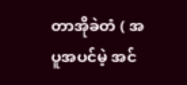တာအိုခဲတံ ( အပူအပင်မဲ့ အင်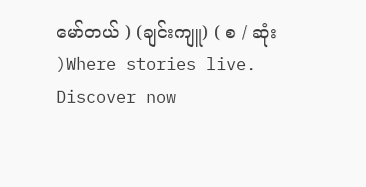မော်တယ် ) (ချင်းကျူ) ( စ / ဆုံး )Where stories live. Discover now